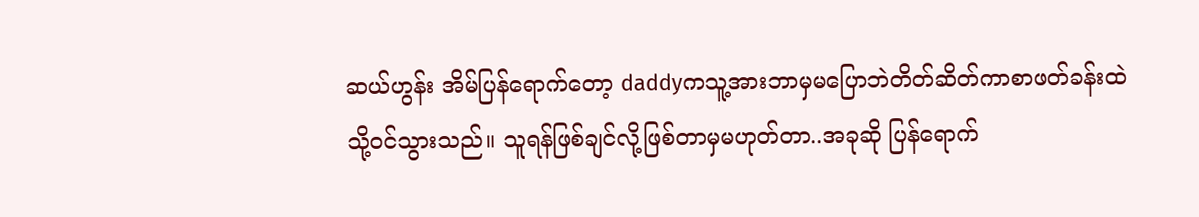ဆယ်ဟွန်း အိမ်ပြန်ရောက်တော့ daddyကသူ့အားဘာမှမပြောဘဲတိတ်ဆိတ်ကာစာဖတ်ခန်းထဲသို့ဝင်သွားသည်။ သူရန်ဖြစ်ချင်လို့ဖြစ်တာမှမဟုတ်တာ..အခုဆို ပြန်ရောက်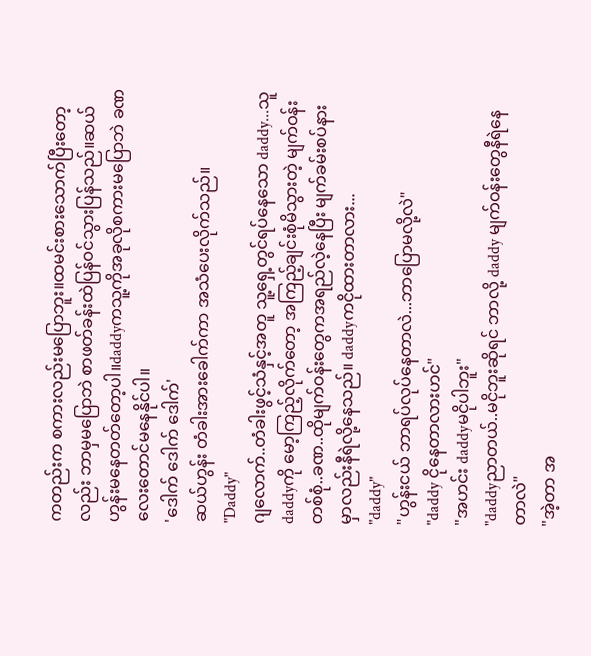ကတည်းက စကားလည်းမပြောဘူး။ထမင်းစားသောက်ပြီးတော့လည်း ဘာမှမပြောဘဲ စာဖတ်ခန်းထဲပြန်ဝင်သွားပြန်သည်။ဆယ်ဟွန်းမနေတတ်တော့ပါ။daddyကသူ့ကိုအခုလိုစကားမပြောဘဲ ခဏလေးတောင်မနေနိုင်ပါ။
'ဒေါက် ဒေါက် ဒေါက်'
ဆယ်ဟွန်း တံခါးအားခေါက်ကာ အသံပေးလိုက်သည်။
"Daddy"
ဂျလောက်..တံခါးဖွင့်သံနှင့်အတူ သူ့ရှေ့တွင်ရပ်နေသော daddy...သူ daddyကို မော့ကြည့်လိုက်တော့ အကြည့်ချင်းစုံမိသွားတဲ့ မျက်ဝန်းတစ်စုံ..ခဏ..ထိုမျက်ဝန်းတွေကအရည်လဲ့နေပြီး မျက်ခမ်းစပ်နားမှာလည်းနီရဲလို့နေသည်။ daddyကငိုထားတာလား...
"daddy"
"ဟွန်းငယ် ဘာရပ်လုပ်နေတာလဲ...ဘာပြောမလို့လဲ"
"daddy ငိုနေတာလားဟင်"
"အဟင်း daddyမငိုပါဘူး"
"daddyညာတယ်..မငိုဘူးဆိုရင် ဘာလို့ daddy မျက်ဝန်းတွေနီရဲနေတာလဲ"
"အဲ့တာ အ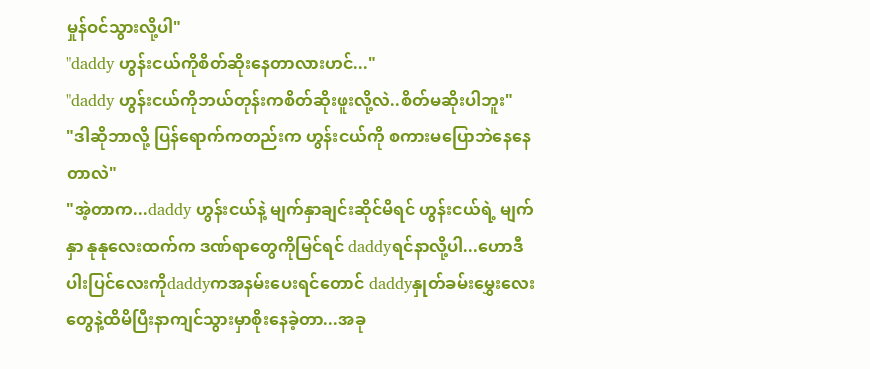မှုန်ဝင်သွားလို့ပါ"
"daddy ဟွန်းငယ်ကိုစိတ်ဆိုးနေတာလားဟင်..."
"daddy ဟွန်းငယ်ကိုဘယ်တုန်းကစိတ်ဆိုးဖူးလို့လဲ..စိတ်မဆိုးပါဘူး"
"ဒါဆိုဘာလို့ ပြန်ရောက်ကတည်းက ဟွန်းငယ်ကို စကားမပြောဘဲနေနေတာလဲ"
"အဲ့တာက...daddy ဟွန်းငယ်နဲ့ မျက်နှာချင်းဆိုင်မိရင် ဟွန်းငယ်ရဲ့ မျက်နှာ နုနုလေးထက်က ဒဏ်ရာတွေကိုမြင်ရင် daddyရင်နာလို့ပါ...ဟောဒီပါးပြင်လေးကိုdaddyကအနမ်းပေးရင်တောင် daddyနှုတ်ခမ်းမွှေးလေးတွေနဲ့ထိမိပြီးနာကျင်သွားမှာစိုးနေခဲ့တာ...အခု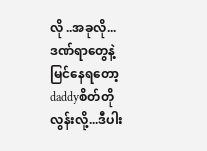လို ..အခုလို...ဒဏ်ရာတွေနဲ့မြင်နေရတော့ daddyစိတ်တိုလွန်းလို့...ဒီပါး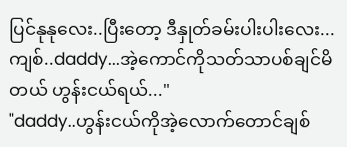ပြင်နုနုလေး..ပြီးတော့ ဒီနှုတ်ခမ်းပါးပါးလေး...ကျစ်..daddy...အဲ့ကောင်ကိုသတ်သာပစ်ချင်မိတယ် ဟွန်းငယ်ရယ်..."
"daddy..ဟွန်းငယ်ကိုအဲ့လောက်တောင်ချစ်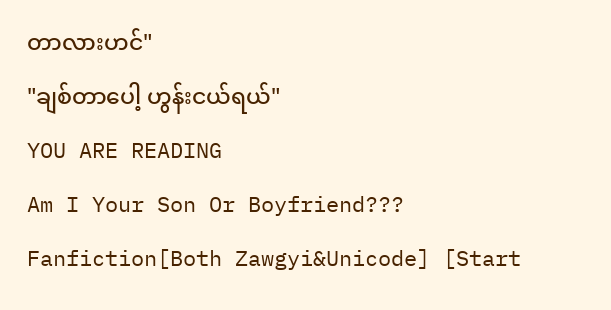တာလားဟင်"
"ချစ်တာပေါ့ ဟွန်းငယ်ရယ်"
YOU ARE READING
Am I Your Son Or Boyfriend???
Fanfiction[Both Zawgyi&Unicode] [Start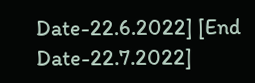Date-22.6.2022] [End Date-22.7.2022]